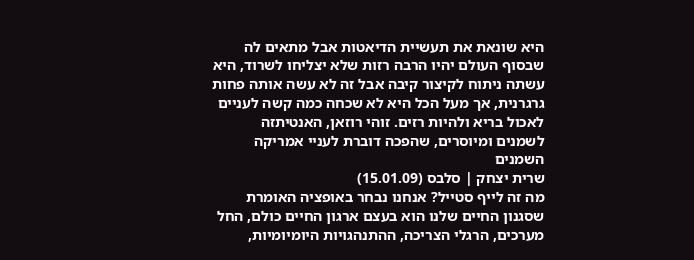היא שונאת את תעשיית הדיאטות אבל מתאים לה שבסוף העולם יהיו הרבה רזות שלא יצליחו לשרוד, היא עשתה ניתוח לקיצור קיבה אבל זה לא עשה אותה פחות גרגרנית, אך מעל הכל היא לא שכחה כמה קשה לעניים לאכול בריא ולהיות רזים. זוהי רוזאן, האנטיתזה לשמנים ומיוסרים, שהפכה דוברת לעניי אמריקה השמנים
שרית יצחק | סלבס (15.01.09)
מה זה לייף סטייל? אנחנו נבחר באופציה האומרת שסגנון החיים שלנו הוא בעצם ארגון החיים כולם, החל מערכים, הרגלי הצריכה, ההתנהגויות היומיומיות,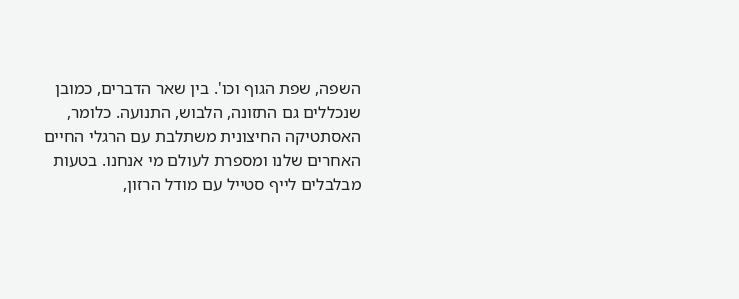השפה, שפת הגוף וכו'. בין שאר הדברים, כמובן שנכללים גם התזונה, הלבוש, התנועה. כלומר, האסתטיקה החיצונית משתלבת עם הרגלי החיים האחרים שלנו ומספרת לעולם מי אנחנו. בטעות מבלבלים לייף סטייל עם מודל הרזון,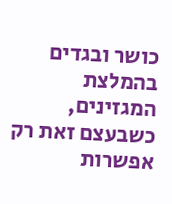כושר ובגדים בהמלצת המגזינים, כשבעצם זאת רק אפשרות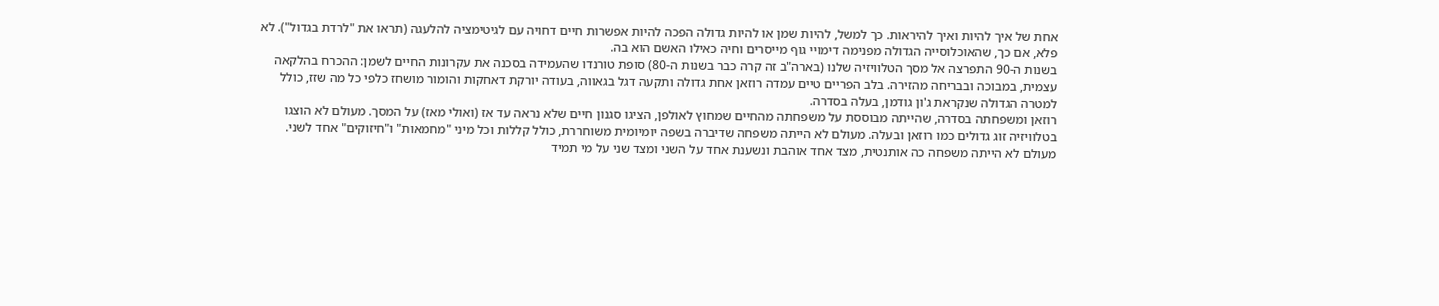אחת של איך להיות ואיך להיראות. כך למשל, להיות שמן או להיות גדולה הפכה להיות אפשרות חיים דחויה עם לגיטימציה להלעגה (תראו את "לרדת בגדול"). לא פלא, אם כך, שהאוכלוסייה הגדולה מפנימה דימויי גוף מייסרים וחיה כאילו האשם הוא בה.
בשנות ה-90 התפרצה אל מסך הטלוויזיה שלנו (בארה"ב זה קרה כבר בשנות ה-80) סופת טורנדו שהעמידה בסכנה את עקרונות החיים לשמן: ההכרח בהלקאה עצמית, במבוכה ובבריחה מהזירה. בלב הפריים טיים עמדה רוזאן אחת גדולה ותקעה דגל בגאווה, בעודה יורקת דאחקות והומור מושחז כלפי כל מה שזז, כולל למטרה הגדולה שנקראת ג'ון גודמן, בעלה בסדרה.
רוזאן ומשפחתה בסדרה, שהייתה מבוססת על משפחתה מהחיים שמחוץ לאולפן, הציגו סגנון חיים שלא נראה עד אז (ואולי מאז) על המסך. מעולם לא הוצגו בטלוויזיה זוג גדולים כמו רוזאן ובעלה. מעולם לא הייתה משפחה שדיברה בשפה יומיומית משוחררת, כולל קללות וכל מיני "מחמאות" ו"חיזוקים" אחד לשני. מעולם לא הייתה משפחה כה אותנטית, מצד אחד אוהבת ונשענת אחד על השני ומצד שני על מי תמיד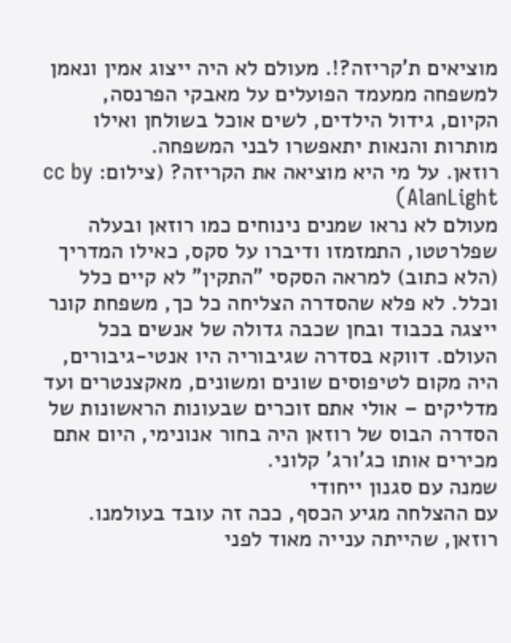מוציאים ת'קריזה?!. מעולם לא היה ייצוג אמין ונאמן למשפחה ממעמד הפועלים על מאבקי הפרנסה, הקיום, גידול הילדים, לשים אוכל בשולחן ואילו מותרות והנאות יתאפשרו לבני המשפחה.
רוזאן. על מי היא מוציאה את הקריזה? (צילום: cc by AlanLight)
מעולם לא נראו שמנים נינוחים כמו רוזאן ובעלה שפלרטטו, התמזמזו ודיברו על סקס, כאילו המדריך (הלא כתוב) למראה הסקסי "התקין" לא קיים כלל וכלל. לא פלא שהסדרה הצליחה כל כך, משפחת קונר ייצגה בכבוד ובחן שכבה גדולה של אנשים בכל העולם. דווקא בסדרה שגיבוריה היו אנטי-גיבורים, היה מקום לטיפוסים שונים ומשונים, מאקצנטרים ועד מדליקים – אולי אתם זוכרים שבעונות הראשונות של הסדרה הבוס של רוזאן היה בחור אנונימי, היום אתם מכירים אותו כג'ורג' קלוני.
שמנה עם סגנון ייחודי
עם ההצלחה מגיע הכסף, ככה זה עובד בעולמנו. רוזאן, שהייתה ענייה מאוד לפני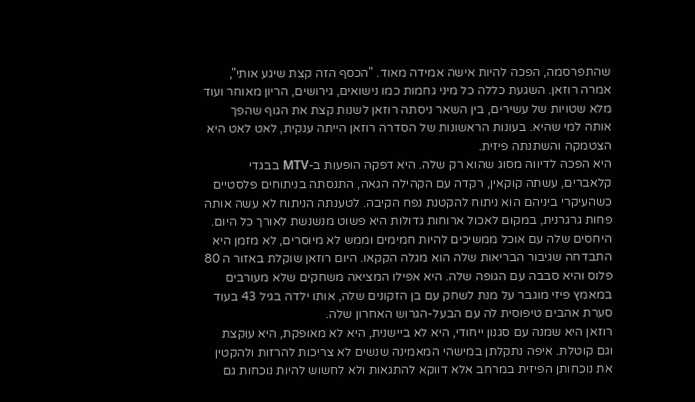שהתפרסמה, הפכה להיות אישה אמידה מאוד. "הכסף הזה קצת שיגע אותי", אמרה רוזאן. השגעת כללה כל מיני גחמות כמו נישואים, גירושים, הריון מאוחר ועוד מלא שטויות של עשירים, בין השאר ניסתה רוזאן לשנות קצת את הגוף שהפך אותה למי שהיא. בעונות הראשונות של הסדרה רוזאן הייתה ענקית, לאט לאט היא הצטמקה והשתנתה פיזית.
היא הפכה לדיווה מסוג שהוא רק שלה. היא דפקה הופעות ב-MTV בבגדי קלאברים, עשתה קוקאין, רקדה עם הקהילה הגאה, התנסתה בניתוחים פלסטיים כשהעיקרי ביניהם הוא ניתוח להקטנת נפח הקיבה. לטענתה הניתוח לא עשה אותה פחות גרגרנית, במקום לאכול ארוחות גדולות היא פשוט מנשנשת לאורך כל היום. היחסים שלה עם אוכל ממשיכים להיות חמימים וממש לא מיוסרים, לא מזמן היא התבדחה שגיבור הבריאות שלה הוא מגלה הקקאו. היום רוזאן שוקלת באזור ה 80 פלוס והיא סבבה עם הגופה שלה. היא אפילו המציאה משחקים שלא מעורבים במאמץ פיזי מוגבר על מנת לשחק עם בן הזקונים שלה, אותו ילדה בגיל 43 בעוד סערת אהבים טיפוסית לה עם הבעל-הגרוש האחרון שלה.
רוזאן היא שמנה עם סגנון ייחודי, היא לא ביישנית, היא לא מאופקת, היא עוקצת וגם קוטלת. איפה נתקלתן במישהי המאמינה שנשים לא צריכות להרזות ולהקטין את נוכחותן הפיזית במרחב אלא דווקא להתגאות ולא לחשוש להיות נוכחות גם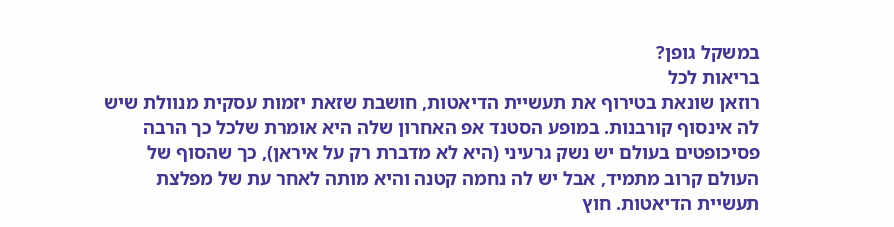במשקל גופן?
בריאות לכל
רוזאן שונאת בטירוף את תעשיית הדיאטות, חושבת שזאת יזמות עסקית מנוולת שיש לה אינסוף קורבנות. במופע הסטנד אפ האחרון שלה היא אומרת שלכל כך הרבה פסיכופטים בעולם יש נשק גרעיני (היא לא מדברת רק על איראן), כך שהסוף של העולם קרוב מתמיד, אבל יש לה נחמה קטנה והיא מותה לאחר עת של מפלצת תעשיית הדיאטות. חוץ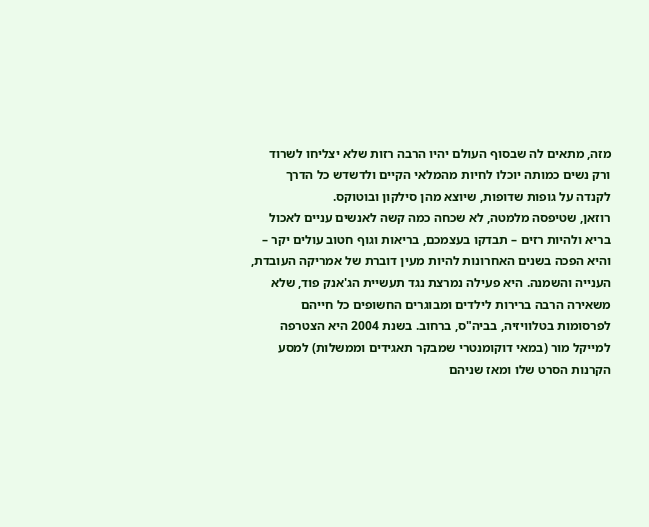מזה, מתאים לה שבסוף העולם יהיו הרבה רזות שלא יצליחו לשרוד ורק נשים כמותה יוכלו לחיות מהמלאי הקיים ולדשדש כל הדרך לקנדה על גופות שדופות, שיוצא מהן סילקון ובוטוקס.
רוזאן, שטיפסה מלמטה, לא שכחה כמה קשה לאנשים עניים לאכול בריא ולהיות רזים – תבדקו בעצמכם, בריאות וגוף חטוב עולים יקר – והיא הפכה בשנים האחרונות להיות מעין דוברת של אמריקה העובדת, הענייה והשמנה. היא פעילה נמרצת נגד תעשיית הג'אנק פוד, שלא משאירה הרבה ברירות לילדים ומבוגרים החשופים כל חייהם לפרסומות בטלוויזיה, בביה"ס, ברחוב. בשנת 2004 היא הצטרפה למייקל מור (במאי דוקומנטרי שמבקר תאגידים וממשלות) למסע הקרנות הסרט שלו ומאז שניהם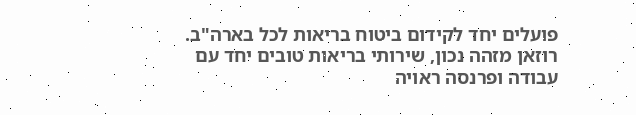פועלים יחד לקידום ביטוח בריאות לכל בארה"ב. רוזאן מזהה נכון, שירותי בריאות טובים יחד עם עבודה ופרנסה ראויה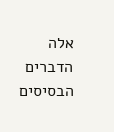אלה הדברים הבסיסים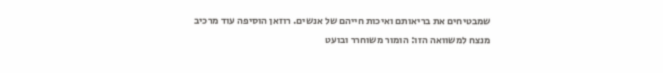שמבטיחים את בריאותם ואיכות חייהם של אנשים. רוזאן הוסיפה עוד מרכיב מנצח למשוואה הזו: הומור משוחרר ובועט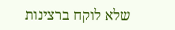שלא לוקח ברצינות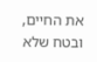את החיים, ובטח שלא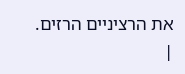את הרציניים הרזים.
|